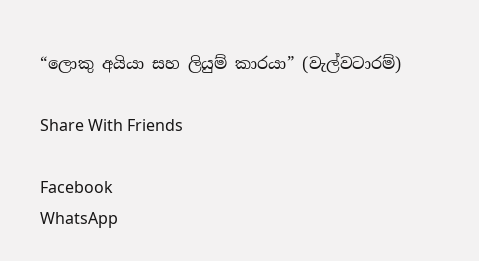“ලොකු අයියා සහ ලියුම් කාරයා” (වැල්වටාරම්)

Share With Friends

Facebook
WhatsApp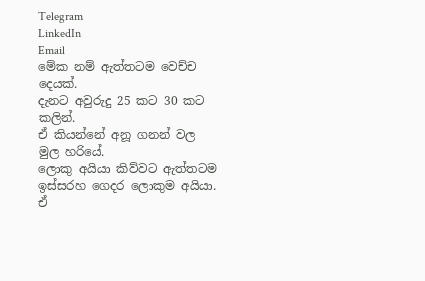Telegram
LinkedIn
Email
මේක නම් ඇත්තටම වෙච්ච දෙයක්.
දැනට අවුරුදු 25 කට 30 කට කලින්.
ඒ කියන්නේ අනූ ගනන් වල මුල හරියේ.
ලොකු අයියා කිව්වට ඇත්තටම ඉස්සරහ ගෙදර ලොකුම අයියා. ඒ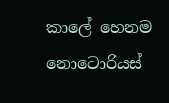කාලේ හෙනම නොටොරියස්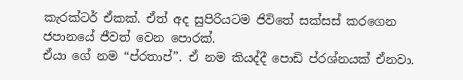කැරක්ටර් ඒකක්. ඒත් අද සුපිරියටම ජිවිතේ සක්සස් කරගෙන ජපානයේ ජීවත් වෙන පොරක්.
ඒයා ගේ නම “ප්රතාප්”. ඒ නම කියද්දී පොඩි ප්රශ්නයක් ඒනවා.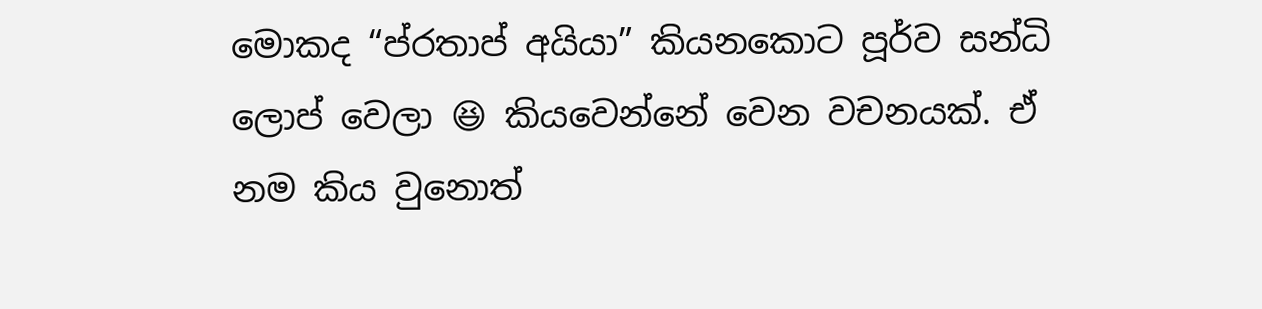මොකද “ප්රතාප් අයියා” කියනකොට පූර්ව සන්ධි ලොප් වෙලා 😆 කියවෙන්නේ වෙන වචනයක්. ඒ නම කිය වුනොත්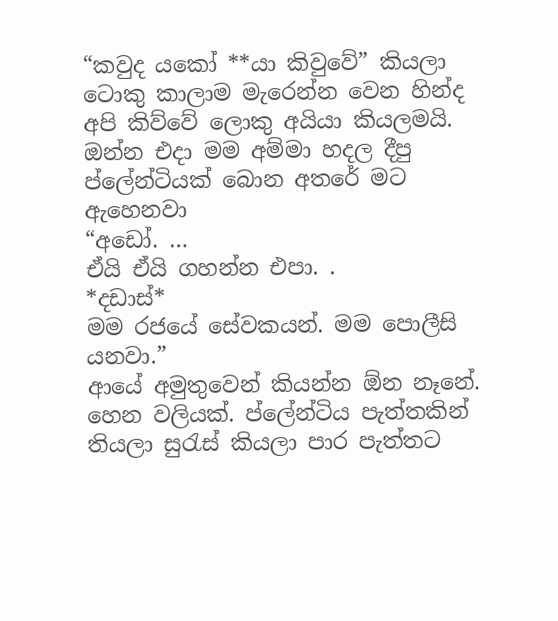“කවුද යකෝ **යා කිවුවේ” කියලා ටොකු කාලාම මැරෙන්න වෙන හින්ද අපි කිව්වේ ලොකු අයියා කියලමයි.
ඔන්න එදා මම අම්මා හදල දීපු ප්ලේන්ටියක් බොන අතරේ මට ඇහෙනවා
“අඩෝ. …
ඒයි ඒයි ගහන්න එපා. .
*දඩාස්*
මම රජයේ සේවකයන්. මම පොලීසි යනවා.”
ආයේ අමුතුවෙන් කියන්න ඕන නෑනේ. හෙන වලියක්. ප්ලේන්ටිය පැත්තකින් තියලා සුරැස් කියලා පාර පැත්තට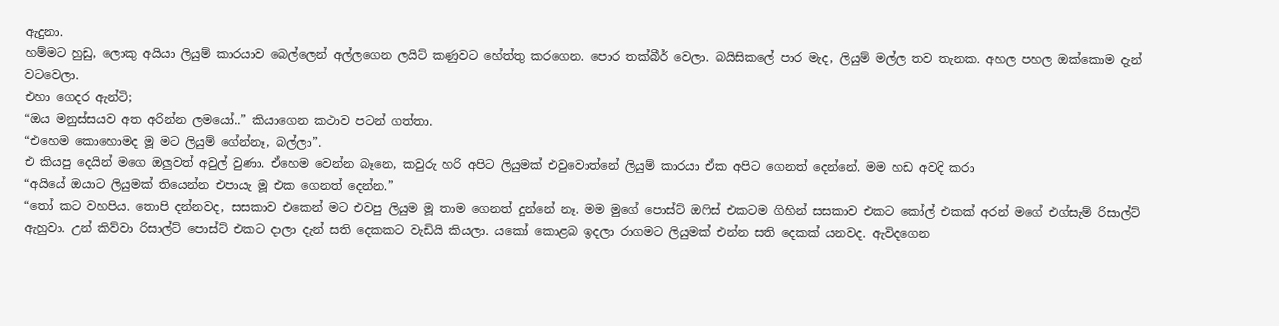ඇදුනා.
හම්මට හුඩු, ලොකු අයියා ලියුම් කාරයාව බෙල්ලෙන් අල්ලගෙන ලයිට් කණුවට හේත්තු කරගෙන. පොර තක්බීර් වෙලා. බයිසිකලේ පාර මැද, ලියුම් මල්ල තව තැනක. අහල පහල ඔක්කොම දැන් වටවෙලා.
එහා ගෙදර ඇන්ටි;
“ඔය මනුස්සයව අත අරින්න ලමයෝ..” කියාගෙන කථාව පටන් ගත්තා.
“එහෙම කොහොමද මූ මට ලියුම් ගේන්නෑ, බල්ලා”.
එ කියපු දෙයින් මගෙ ඔලුවත් අවුල් වුණා. ඒහෙම වෙන්න බෑනෙ, කවුරු හරි අපිට ලියුමක් එවුවොත්නේ ලියුම් කාරයා ඒක අපිට ගෙනත් දෙන්නේ. මම හඩ අවදි කරා
“අයියේ ඔයාට ලියුමක් තියෙන්න එපායැ මූ එක ගෙනත් දෙන්න.”
“තෝ කට වහපිය. තොපි දන්නවද, සසකාව එකෙන් මට එවපු ලියුම මූ තාම ගෙනත් දුන්නේ නෑ. මම මුගේ පොස්ට් ඔෆිස් එකටම ගිහින් සසකාව එකට කෝල් එකක් අරන් මගේ එග්සැම් රිසාල්ට් ඇහුවා. උන් කිව්වා රිසාල්ට් පොස්ට් එකට දාලා දැන් සති දෙකකට වැඩියි කියලා. යකෝ කොළබ ඉදලා රාගමට ලියුමක් එන්න සති දෙකක් යනවද. ඇවිදගෙන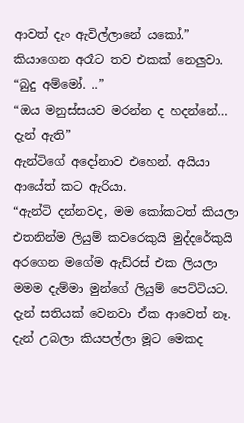ආවත් දැං ඇවිල්ලානේ යකෝ.”
කියාගෙන අරෑට තව එකක් නෙලුවා.
“බුදු අම්මෝ. ..”
“ඔය මනුස්සයව මරන්න ද හදන්නේ… දැන් ඇති”
ඇන්ටිගේ අදෝනාව එහෙන්. අයියා ආයේත් කට ඇරියා.
“ඇන්ටි දන්නවද, මම කෝකටත් කියලා එතනින්ම ලියුම් කවරෙකුයි මුද්දරේකුයි අරගෙන මගේම ඇඩ්රස් එක ලියලා මමම දැම්මා මුන්ගේ ලියුම් පෙට්ටියට. දැන් සතියක් වෙනවා ඒක ආවෙත් නෑ. දැන් උබලා කියපල්ලා මූට මෙකද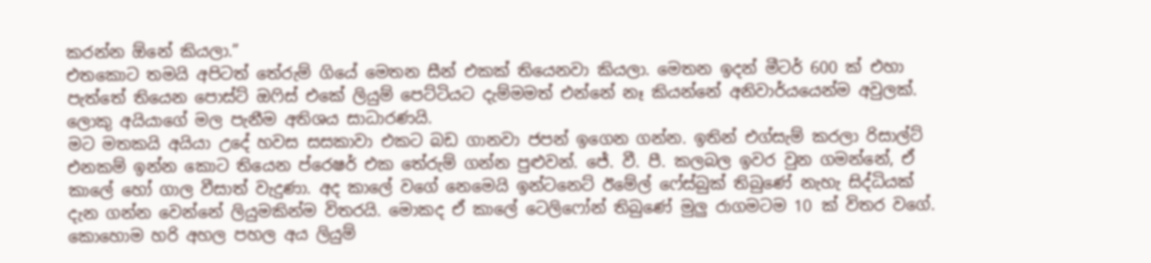කරන්න ඕනේ කියලා.”
එතකොට තමයි අපිටත් තේරුම් ගියේ මෙතන සීන් එකක් තියෙනවා කියලා. මෙතන ඉදන් මීටර් 600 ක් එහා පැත්තේ තියෙන පොස්ට් ඔෆිස් එකේ ලියුම් පෙට්ටියට දැම්මමත් එන්නේ නෑ කියන්නේ අනිවාර්යයෙන්ම අවුලක්. ලොකු අයියාගේ මල පැනීම අතිශය සාධාරණයි.
මට මතකයි අයියා උදේ හවස සසකාවා එකට බඩ ගානවා ජපන් ඉගෙන ගන්න. ඉතින් එග්සැම් කරලා රිසාල්ට් එනකම් ඉන්න කොට තියෙන ප්රෙෂර් එක තේරුම් ගන්න පුළුවන්. ජේ. වී. පී. කලබල ඉවර වුන ගමන්නේ, ඒ කාලේ හෝ ගාල වීසාත් වැදුණා. අද කාලේ වගේ නෙමෙයි ඉන්ටනෙට් ඊමේල් ෆේස්බුක් තිබුණේ නැහැ සිද්ධියක් දැන ගන්න වෙන්නේ ලියුමකින්ම විතරයි. මොකද ඒ කාලේ ටෙලිෆෝන් තිබුණේ මුලු රාගමටම 10 ක් විතර වගේ.
කොහොම හරි අහල පහල අය ලියුම්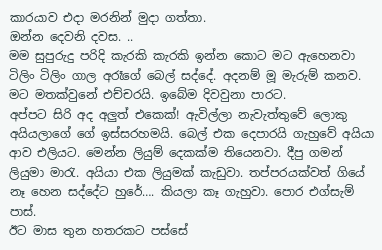කාරයාව එදා මරනින් මුදා ගත්තා.
ඔන්න දෙවනි දවස. ..
මම සුපුරුදු පරිදි කැරකි කැරකි ඉන්න කොට මට ඇහෙනවා ටිලිං ටිලිං ගාල අරෑගේ බෙල් සද්දේ. අදනම් මූ මැරුම් කනව. මට මතක්වුනේ එච්චරයි. ඉබේම දිවවුනා පාරට.
අප්පට සිරි අද අලුත් එකෙක්! ඇවිල්ලා නැවැත්තුවේ ලොකු අයියලාගේ ගේ ඉස්සරහමයි. බෙල් එක දෙපාරයි ගැහුවේ අයියා ආව එලියට. මෙන්න ලියුම් දෙකක්ම තියෙනවා. දීපු ගමන් ලියුමා මාරැ. අයියා එක ලියුමක් කැඩුවා. තප්පරයක්වත් ගියේ නෑ හෙන සද්දේට හුරේ…. කියලා කෑ ගැහුවා. පොර එග්සැම් පාස්.
ඊට මාස තුන හතරකට පස්සේ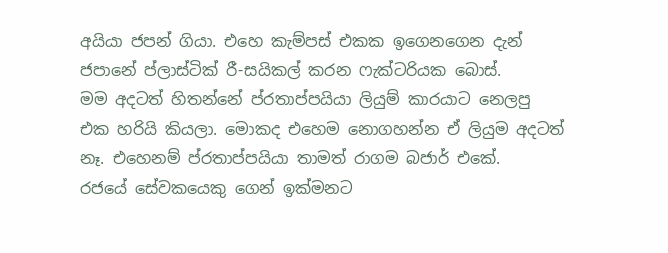අයියා ජපන් ගියා. එහෙ කැම්පස් එකක ඉගෙනගෙන දැන් ජපානේ ප්ලාස්ටික් රී-සයිකල් කරන ෆැක්ටරියක බොස්.
මම අදටත් හිතන්නේ ප්රතාප්පයියා ලියුම් කාරයාට නෙලපු එක හරියි කියලා. මොකද එහෙම නොගහන්න ඒ ලියුම අදටත් නෑ. එහෙනම් ප්රතාප්පයියා තාමත් රාගම බජාර් එකේ.
රජයේ සේවකයෙකු ගෙන් ඉක්මනට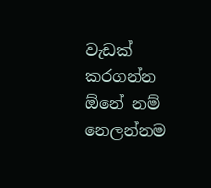වැඩක් කරගන්න ඕනේ නම් නෙලන්නම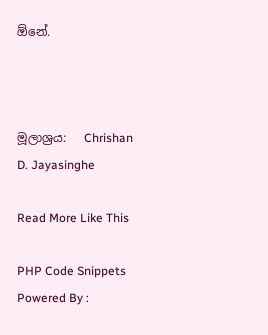ඕනේ.



මූලාශ්‍රය:   Chrishan D. Jayasinghe

Read More Like This

PHP Code Snippets Powered By :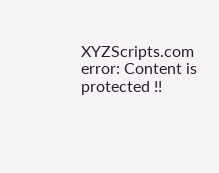XYZScripts.com
error: Content is protected !!